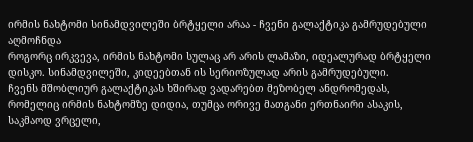ირმის ნახტომი სინამდვილეში ბრტყელი არაა - ჩვენი გალაქტიკა გამრუდებული აღმოჩნდა
როგორც ირკვევა, ირმის ნახტომი სულაც არ არის ლამაზი, იდეალურად ბრტყელი დისკო. სინამდვილეში, კიდეებთან ის სერიოზულად არის გამრუდებული.
ჩვენს მშობლიურ გალაქტიკას ხშირად ვადარებთ მეზობელ ანდრომედას, რომელიც ირმის ნახტომზე დიდია, თუმცა ორივე მათგანი ერთნაირი ასაკის, საკმაოდ ვრცელი,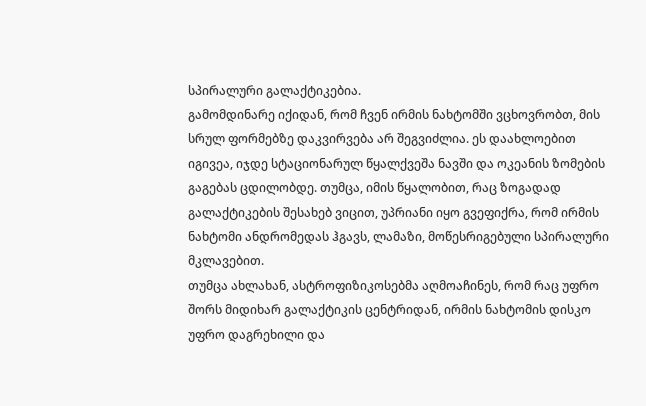სპირალური გალაქტიკებია.
გამომდინარე იქიდან, რომ ჩვენ ირმის ნახტომში ვცხოვრობთ, მის სრულ ფორმებზე დაკვირვება არ შეგვიძლია. ეს დაახლოებით იგივეა, იჯდე სტაციონარულ წყალქვეშა ნავში და ოკეანის ზომების გაგებას ცდილობდე. თუმცა, იმის წყალობით, რაც ზოგადად გალაქტიკების შესახებ ვიცით, უპრიანი იყო გვეფიქრა, რომ ირმის ნახტომი ანდრომედას ჰგავს, ლამაზი, მოწესრიგებული სპირალური მკლავებით.
თუმცა ახლახან, ასტროფიზიკოსებმა აღმოაჩინეს, რომ რაც უფრო შორს მიდიხარ გალაქტიკის ცენტრიდან, ირმის ნახტომის დისკო უფრო დაგრეხილი და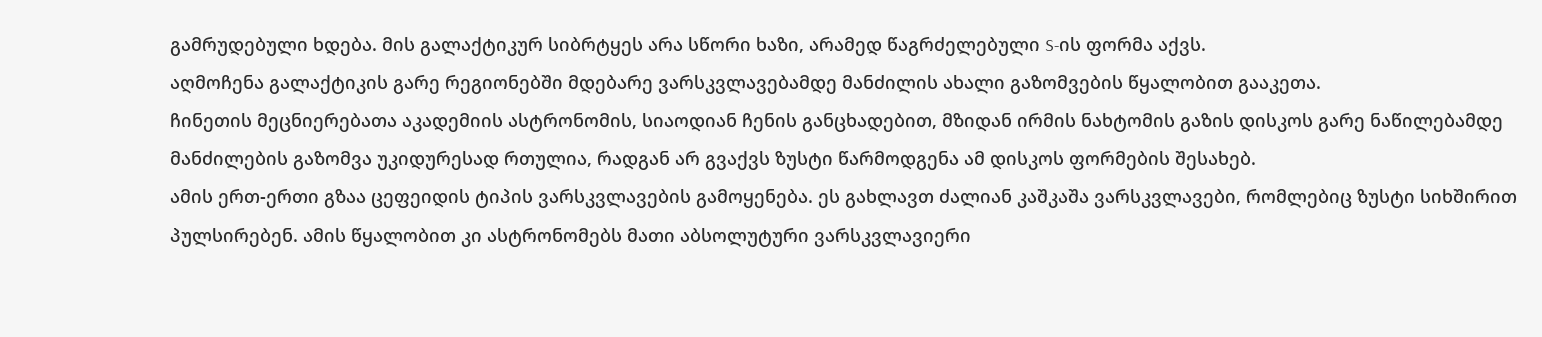გამრუდებული ხდება. მის გალაქტიკურ სიბრტყეს არა სწორი ხაზი, არამედ წაგრძელებული S-ის ფორმა აქვს.
აღმოჩენა გალაქტიკის გარე რეგიონებში მდებარე ვარსკვლავებამდე მანძილის ახალი გაზომვების წყალობით გააკეთა.
ჩინეთის მეცნიერებათა აკადემიის ასტრონომის, სიაოდიან ჩენის განცხადებით, მზიდან ირმის ნახტომის გაზის დისკოს გარე ნაწილებამდე მანძილების გაზომვა უკიდურესად რთულია, რადგან არ გვაქვს ზუსტი წარმოდგენა ამ დისკოს ფორმების შესახებ.
ამის ერთ-ერთი გზაა ცეფეიდის ტიპის ვარსკვლავების გამოყენება. ეს გახლავთ ძალიან კაშკაშა ვარსკვლავები, რომლებიც ზუსტი სიხშირით პულსირებენ. ამის წყალობით კი ასტრონომებს მათი აბსოლუტური ვარსკვლავიერი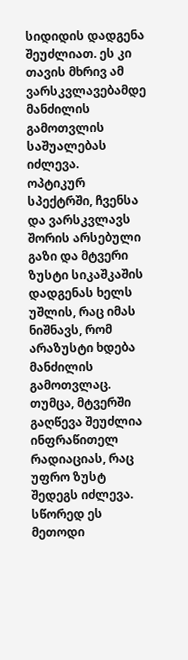სიდიდის დადგენა შეუძლიათ. ეს კი თავის მხრივ ამ ვარსკვლავებამდე მანძილის გამოთვლის საშუალებას იძლევა.
ოპტიკურ სპექტრში, ჩვენსა და ვარსკვლავს შორის არსებული გაზი და მტვერი ზუსტი სიკაშკაშის დადგენას ხელს უშლის, რაც იმას ნიშნავს, რომ არაზუსტი ხდება მანძილის გამოთვლაც.
თუმცა, მტვერში გაღწევა შეუძლია ინფრაწითელ რადიაციას, რაც უფრო ზუსტ შედეგს იძლევა. სწორედ ეს მეთოდი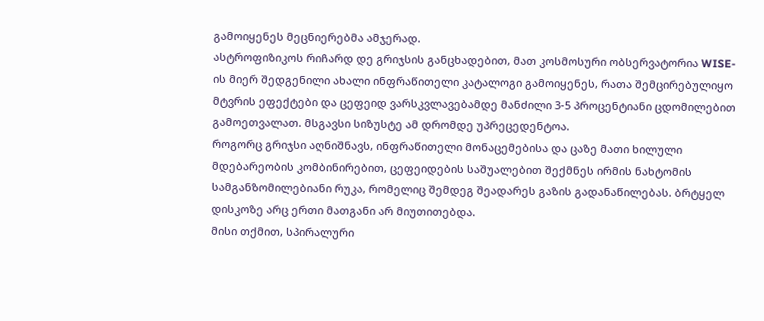გამოიყენეს მეცნიერებმა ამჯერად.
ასტროფიზიკოს რიჩარდ დე გრიჯსის განცხადებით, მათ კოსმოსური ობსერვატორია WISE-ის მიერ შედგენილი ახალი ინფრაწითელი კატალოგი გამოიყენეს, რათა შემცირებულიყო მტვრის ეფექტები და ცეფეიდ ვარსკვლავებამდე მანძილი 3-5 პროცენტიანი ცდომილებით გამოეთვალათ. მსგავსი სიზუსტე ამ დრომდე უპრეცედენტოა.
როგორც გრიჯსი აღნიშნავს, ინფრაწითელი მონაცემებისა და ცაზე მათი ხილული მდებარეობის კომბინირებით, ცეფეიდების საშუალებით შექმნეს ირმის ნახტომის სამგანზომილებიანი რუკა, რომელიც შემდეგ შეადარეს გაზის გადანაწილებას. ბრტყელ დისკოზე არც ერთი მათგანი არ მიუთითებდა.
მისი თქმით, სპირალური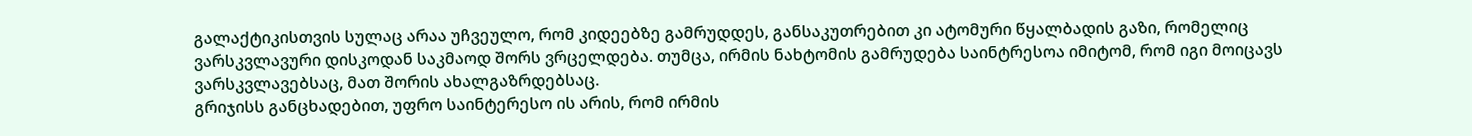გალაქტიკისთვის სულაც არაა უჩვეულო, რომ კიდეებზე გამრუდდეს, განსაკუთრებით კი ატომური წყალბადის გაზი, რომელიც ვარსკვლავური დისკოდან საკმაოდ შორს ვრცელდება. თუმცა, ირმის ნახტომის გამრუდება საინტრესოა იმიტომ, რომ იგი მოიცავს ვარსკვლავებსაც, მათ შორის ახალგაზრდებსაც.
გრიჯისს განცხადებით, უფრო საინტერესო ის არის, რომ ირმის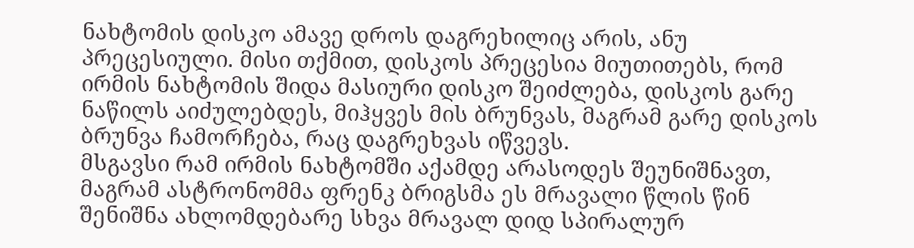ნახტომის დისკო ამავე დროს დაგრეხილიც არის, ანუ პრეცესიული. მისი თქმით, დისკოს პრეცესია მიუთითებს, რომ ირმის ნახტომის შიდა მასიური დისკო შეიძლება, დისკოს გარე ნაწილს აიძულებდეს, მიჰყვეს მის ბრუნვას, მაგრამ გარე დისკოს ბრუნვა ჩამორჩება, რაც დაგრეხვას იწვევს.
მსგავსი რამ ირმის ნახტომში აქამდე არასოდეს შეუნიშნავთ, მაგრამ ასტრონომმა ფრენკ ბრიგსმა ეს მრავალი წლის წინ შენიშნა ახლომდებარე სხვა მრავალ დიდ სპირალურ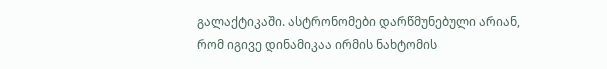გალაქტიკაში. ასტრონომები დარწმუნებული არიან, რომ იგივე დინამიკაა ირმის ნახტომის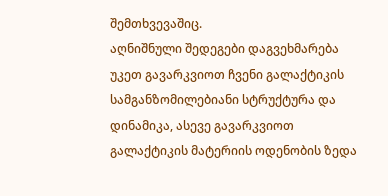შემთხვევაშიც.
აღნიშნული შედეგები დაგვეხმარება უკეთ გავარკვიოთ ჩვენი გალაქტიკის სამგანზომილებიანი სტრუქტურა და დინამიკა, ასევე გავარკვიოთ გალაქტიკის მატერიის ოდენობის ზედა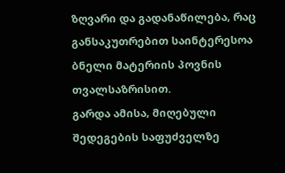ზღვარი და გადანაწილება, რაც განსაკუთრებით საინტერესოა ბნელი მატერიის პოვნის თვალსაზრისით.
გარდა ამისა, მიღებული შედეგების საფუძველზე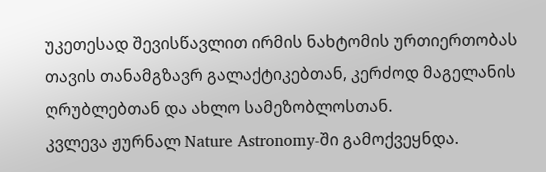უკეთესად შევისწავლით ირმის ნახტომის ურთიერთობას თავის თანამგზავრ გალაქტიკებთან, კერძოდ მაგელანის ღრუბლებთან და ახლო სამეზობლოსთან.
კვლევა ჟურნალ Nature Astronomy-ში გამოქვეყნდა.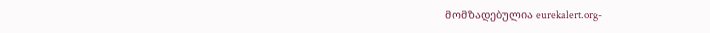მომზადებულია eurekalert.org-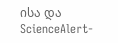ისა და ScienceAlert-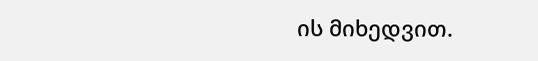ის მიხედვით.